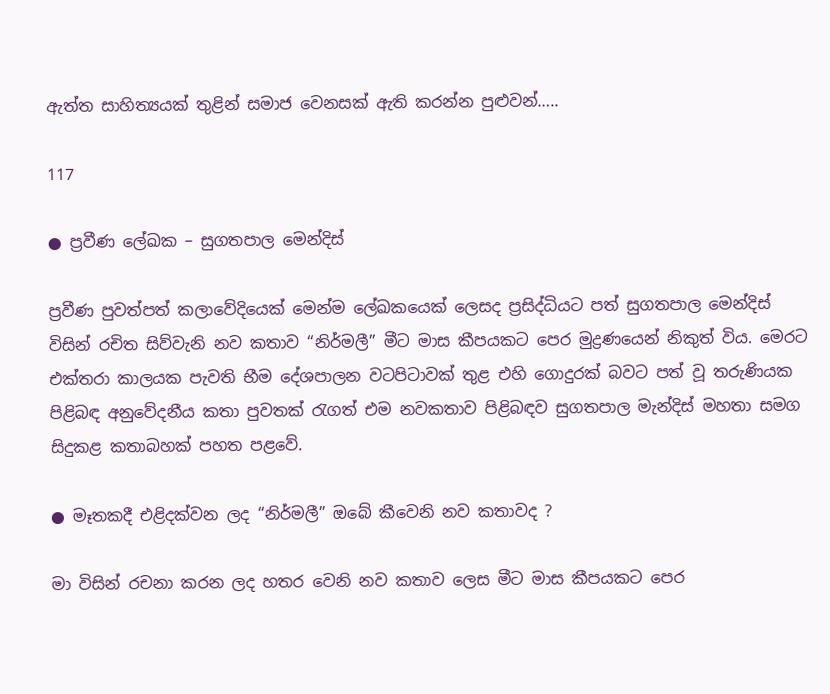ඇත්ත සාහිත්‍යයක් තුළින් සමාජ වෙනසක් ඇති කරන්න පුළුවන්…..

117

● ප්‍රවීණ ලේඛක – සුගතපාල මෙන්දිස්

ප්‍රවීණ පුවත්පත් කලාවේදියෙක් මෙන්ම ලේඛකයෙක් ලෙසද ප්‍රසිද්ධියට පත් සුගතපාල මෙන්දිස් විසින් රචිත සිව්වැනි නව කතාව “නිර්මලී” මීට මාස කීපයකට පෙර මුද්‍රණයෙන් නිකුත් විය. මෙරට එක්තරා කාලයක පැවති භීම දේශපාලන වටපිටාවක් තුළ එහි ගොදුරක් බවට පත් වූ තරුණියක පිළිබඳ අනුවේදනීය කතා පුවතක් රැගත් එම නවකතාව පිළිබඳව සුගතපාල මැන්දිස් මහතා සමග සිදුකළ කතාබහක් පහත පළවේ.

● මෑතකදී එළිදක්වන ලද “නිර්මලී” ඔබේ කීවෙනි නව කතාවද ?

මා විසින් රචනා කරන ලද හතර වෙනි නව කතාව ලෙස මීට මාස කීපයකට පෙර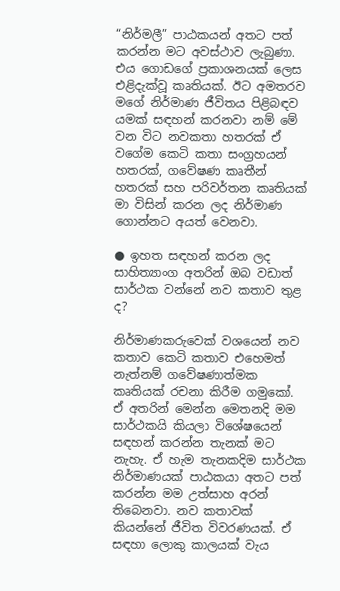“නිර්මලී” පාඨකයන් අතට පත් කරන්න මට අවස්ථාව ලැබුණා. එය ගොඩගේ ප්‍රකාශනයක් ලෙස එළිදැක්වූ කෘතියක්. ඊට අමතරව මගේ නිර්මාණ ජීවිතය පිළිබඳව යමක් සඳහන් කරනවා නම් මේ වන විට නවකතා හතරක් ඒ වගේම කෙටි කතා සංග්‍රහයන් හතරක්, ගවේෂණ කෘතීන් හතරක් සහ පරිවර්තන කෘතියක් මා විසින් කරන ලද නිර්මාණ ගොන්නට අයත් වෙනවා.

● ඉහත සඳහන් කරන ලද සාහිත්‍යාංග අතරින් ඔබ වඩාත් සාර්ථක වන්නේ නව කතාව තුළ ද?

නිර්මාණකරුවෙක් වශයෙන් නව කතාව කෙටි කතාව එහෙමත් නැත්නම් ගවේෂණාත්මක කෘතියක් රචනා කිරීම ගමුකෝ. ඒ අතරින් මෙන්න මෙතනදි මම සාර්ථකයි කියලා විශේෂයෙන් සඳහන් කරන්න තැනක් මට නැහැ. ඒ හැම තැනකදිම සාර්ථක නිර්මාණයක් පාඨකයා අතට පත් කරන්න මම උත්සාහ අරන් තිබෙනවා. නව කතාවක් කියන්නේ ජීවිත විවරණයක්. ඒ සඳහා ලොකු කාලයක් වැය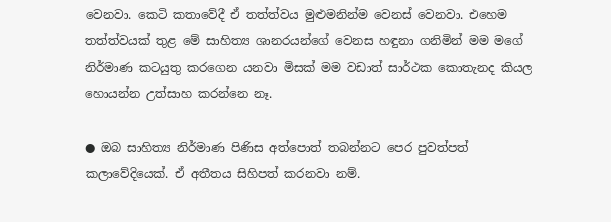වෙනවා. කෙටි කතාවේදී ඒ තත්ත්වය මුළුමනින්ම වෙනස් වෙනවා. එහෙම තත්ත්වයක් තුළ මේ සාහිත්‍ය ශානරයන්ගේ වෙනස හඳුනා ගනිමින් මම මගේ නිර්මාණ කටයුතු කරගෙන යනවා මිසක් මම වඩාත් සාර්ථක කොතැනද කියල හොයන්න උත්සාහ කරන්නෙ නෑ.

● ඔබ සාහිත්‍ය නිර්මාණ පිණිස අත්පොත් තබන්නට පෙර පුවත්පත් කලාවේදියෙක්. ඒ අතීතය සිහිපත් කරනවා නම්.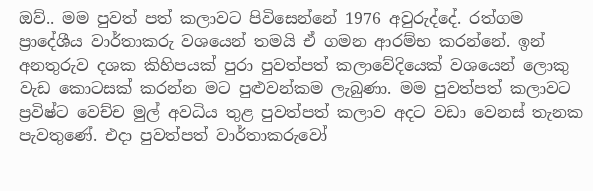ඔව්.. මම පුවත් පත් කලාවට පිවිසෙන්නේ 1976 අවුරුද්දේ. රත්ගම ප්‍රාදේශීය වාර්තාකරු වශයෙන් තමයි ඒ ගමන ආරම්භ කරන්නේ. ඉන් අනතුරුව දශක කිහිපයක් පුරා පුවත්පත් කලාවේදියෙක් වශයෙන් ලොකු වැඩ කොටසක් කරන්න මට පුළුවන්කම ලැබුණා. මම පුවත්පත් කලාවට ප්‍රවිෂ්ට වෙච්ච මුල් අවධිය තුළ පුවත්පත් කලාව අදට වඩා වෙනස් තැනක පැවතුණේ. එදා පුවත්පත් වාර්තාකරුවෝ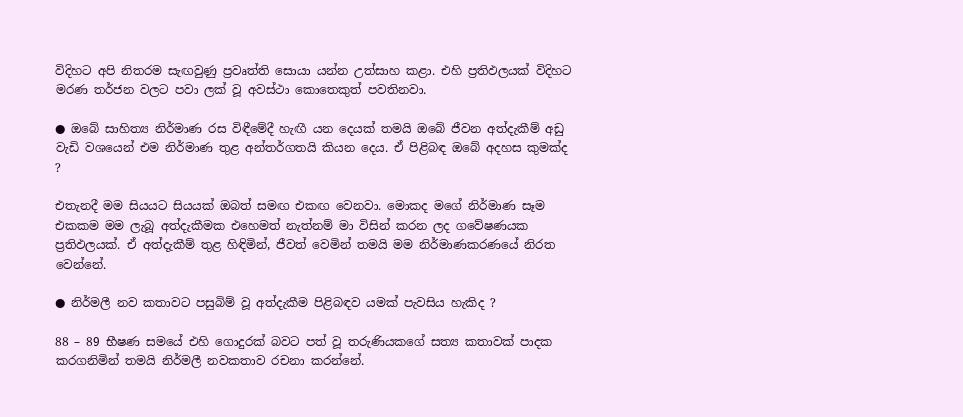විදිහට අපි නිතරම සැඟවුණු ප්‍රවෘත්ති සොයා යන්න උත්සාහ කළා. එහි ප්‍රතිඵලයක් විදිහට මරණ තර්ජන වලට පවා ලක් වූ අවස්ථා කොතෙකුත් පවතිනවා.

● ඔබේ සාහිත්‍ය නිර්මාණ රස විඳීමේදී හැඟී යන දෙයක් තමයි ඔබේ ජීවන අත්දැකීම් අඩු වැඩි වශයෙන් එම නිර්මාණ තුළ අන්තර්ගතයි කියන දෙය. ඒ පිළිබඳ ඔබේ අදහස කුමක්ද ?

එතැනදී මම සියයට සියයක් ඔබත් සමඟ එකඟ වෙනවා. මොකද මගේ නිර්මාණ සෑම එකකම මම ලැබූ අත්දැකීමක එහෙමත් නැත්නම් මා විසින් කරන ලද ගවේෂණයක ප්‍රතිඵලයක්. ඒ අත්දැකීම් තුළ හිඳිමින්, ජීවත් වෙමින් තමයි මම නිර්මාණකරණයේ නිරත වෙන්නේ.

● නිර්මලී නව කතාවට පසුබිම් වූ අත්දැකීම පිළිබඳව යමක් පැවසිය හැකිද ?

88 – 89 භීෂණ සමයේ එහි ගොදුරක් බවට පත් වූ තරුණියකගේ සත්‍ය කතාවක් පාදක කරගනිමින් තමයි නිර්මලී නවකතාව රචනා කරන්නේ.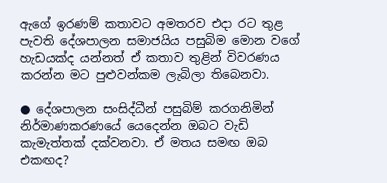ඇගේ ඉරණම් කතාවට අමතරව එදා රට තුළ පැවති දේශපාලන සමාජයිය පසුබිම මොන වගේ හැඩයක්ද යන්නත් ඒ කතාව තුළින් විවරණය කරන්න මට පුළුවන්කම ලැබිලා තිබෙනවා.

● දේශපාලන සංසිද්ධීන් පසුබිම් කරගනිමින් නිර්මාණකරණයේ යෙදෙන්න ඔබට වැඩි කැමැත්තක් දක්වනවා. ඒ මතය සමඟ ඔබ එකඟද?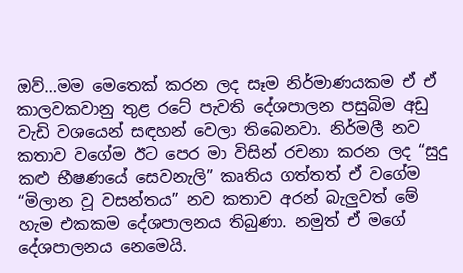ඔව්…මම මෙතෙක් කරන ලද සෑම නිර්මාණයකම ඒ ඒ කාලවකවානු තුළ රටේ පැවති දේශපාලන පසුබිම අඩු වැඩි වශයෙන් සඳහන් වෙලා තිබෙනවා. නිර්මලී නව කතාව වගේම ඊට පෙර මා විසින් රචනා කරන ලද “සුදු කළු භීෂණයේ සෙවනැලි” කෘතිය ගත්තත් ඒ වගේම “මිලාන වූ වසන්තය” නව කතාව අරන් බැලුවත් මේ හැම එකකම දේශපාලනය තිබුණා. නමුත් ඒ මගේ දේශපාලනය නෙමෙයි.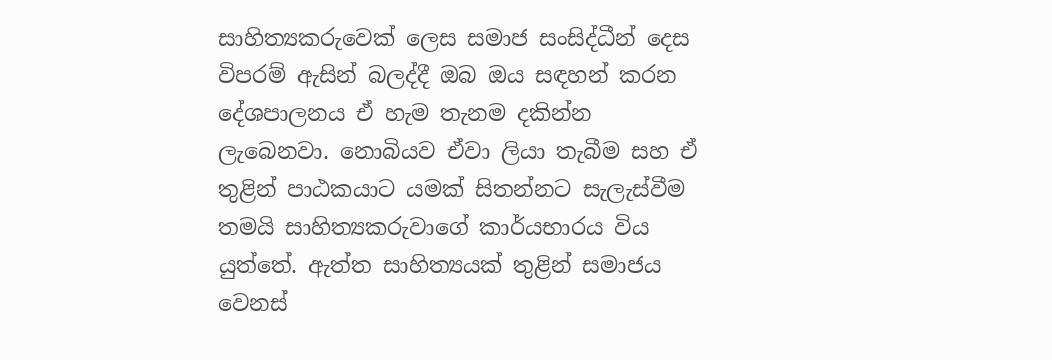සාහිත්‍යකරුවෙක් ලෙස සමාජ සංසිද්ධීන් දෙස විපරම් ඇසින් බලද්දී ඔබ ඔය සඳහන් කරන දේශපාලනය ඒ හැම තැනම දකින්න ලැබෙනවා. නොබියව ඒවා ලියා තැබීම සහ ඒ තුළින් පාඨකයාට යමක් සිතන්නට සැලැස්වීම තමයි සාහිත්‍යකරුවාගේ කාර්යභාරය විය යුත්තේ. ඇත්ත සාහිත්‍යයක් තුළින් සමාජය වෙනස්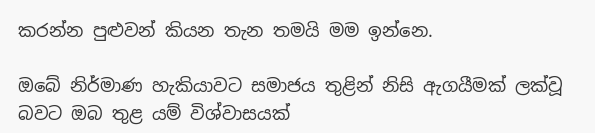කරන්න පුළුවන් කියන තැන තමයි මම ඉන්නෙ.

ඔබේ නිර්මාණ හැකියාවට සමාජය තුළින් නිසි ඇගයීමක් ලක්වූ බවට ඔබ තුළ යම් විශ්වාසයක්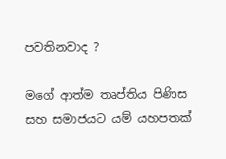පවතිනවාද ?

මගේ ආත්ම තෘප්තිය පිණිස සහ සමාජයට යම් යහපතක්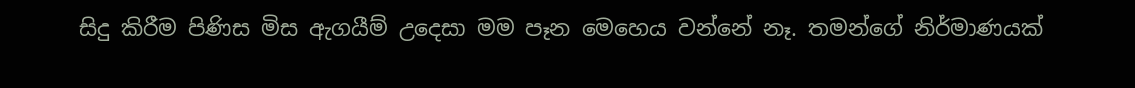සිදු කිරීම පිණිස මිස ඇගයීම් උදෙසා මම පෑන මෙහෙය වන්නේ නෑ. තමන්ගේ නිර්මාණයක්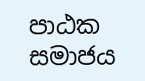පාඨක සමාජය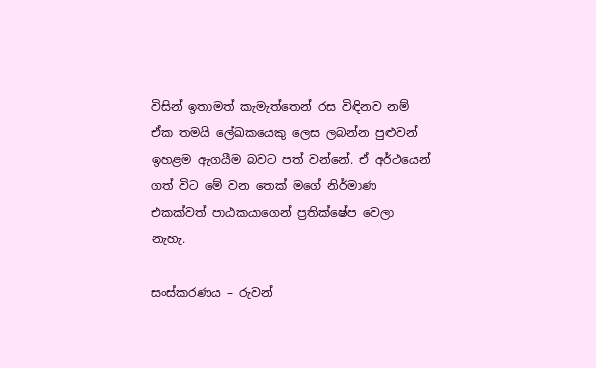විසින් ඉතාමත් කැමැත්තෙන් රස විඳිනව නම් ඒක තමයි ලේඛකයෙකු ලෙස ලබන්න පුළුවන් ඉහළම ඇගයීම බවට පත් වන්නේ. ඒ අර්ථයෙන් ගත් විට මේ වන තෙක් මගේ නිර්මාණ එකක්වත් පාඨකයාගෙන් ප්‍රතික්ෂේප වෙලා නැහැ.

සංස්කරණය – රුවන්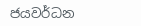ජයවර්ධන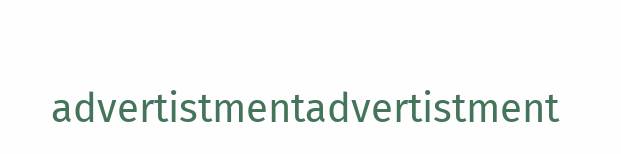advertistmentadvertistment